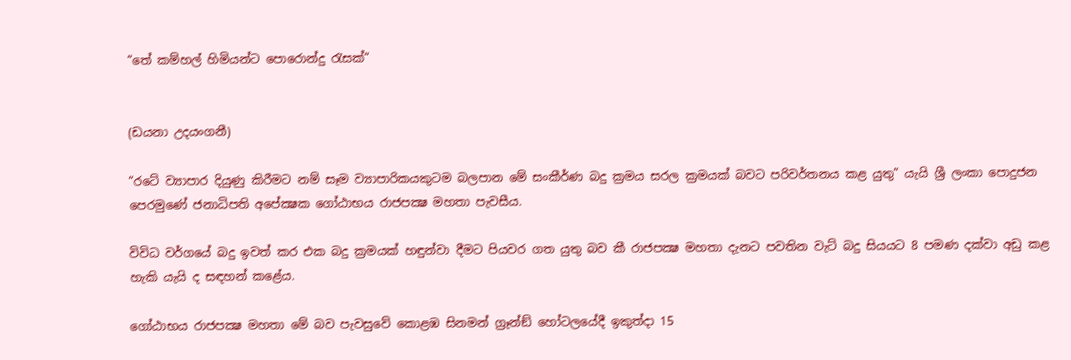“තේ කම්හල් හිමියන්ට පොරොන්දු රැසක්“


(ඩයනා උදයංගනී)

“රටේ ව්‍යාපාර දියුණු කිරීමට නම් සෑම ව්‍යාපාරිකයකුටම බලපාන මේ සංකීර්ණ බදු ක්‍රමය සරල ක්‍රමයක් බවට පරිවර්තනය කළ යුතු” යැයි ශ්‍රී ලංකා පොදුජන පෙරමුණේ ජනාධිපති අපේක්‍ෂක ගෝඨාභය රාජපක්‍ෂ මහතා පැවසීය.

විවිධ වර්ගයේ බදු ඉවත් කර එක බදු ක්‍රමයක් හඳුන්වා දීමට පියවර ගත යුතු බව කී රාජපක්‍ෂ මහතා දැනට පවතින වැට් බදු සියයට 8 පමණ දක්වා අඩු කළ හැකි යැයි ද සඳහන් කළේය.

ගෝඨාභය රාජපක්‍ෂ මහතා මේ බව පැවසුවේ කොළඹ සිනමන් ග්‍රෑන්ඞ් හෝටලයේදී ඉකුත්දා 15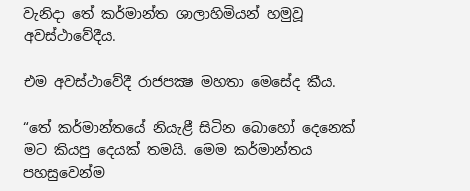වැනිදා තේ කර්මාන්ත ශාලාහිමියන් හමුවූ අවස්ථාවේදීය.

එම අවස්ථාවේදී රාජපක්‍ෂ මහතා මෙසේද කීය.

“තේ කර්මාන්තයේ නියැළී සිටින බොහෝ දෙනෙක් මට කියපු දෙයක් තමයි. මෙම කර්මාන්තය පහසුවෙන්ම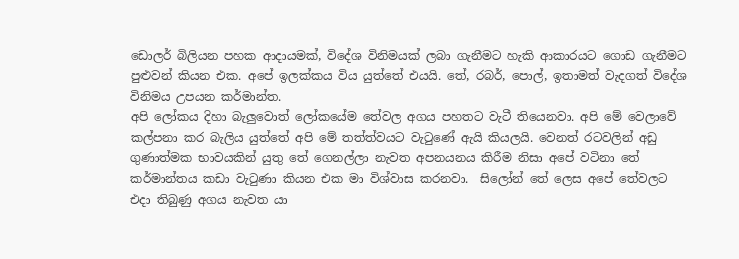ඩොලර් බිලියන පහක ආදායමක්, විදේශ විනිමයක් ලබා ගැනීමට හැකි ආකාරයට ගොඩ ගැනීමට පුළුවන් කියන එක. අපේ ඉලක්කය විය යුත්තේ එයයි. තේ, රබර්, පොල්, ඉතාමත් වැදගත් විදේශ විනිමය උපයන කර්මාන්ත.
අපි ලෝකය දිහා බැලුවොත් ලෝකයේම තේවල අගය පහතට වැටී තියෙනවා. අපි මේ වෙලාවේ කල්පනා කර බැලිය යුත්තේ අපි මේ තත්ත්වයට වැටුණේ ඇයි කියලයි. වෙනත් රටවලින් අඩු ගුණාත්මක භාවයකින් යුතු තේ ගෙනල්ලා නැවත අපනයනය කිරීම නිසා අපේ වටිනා තේ කර්මාන්තය කඩා වැටුණා කියන එක මා විශ්වාස කරනවා.  සිලෝන් තේ ලෙස අපේ තේවලට එදා තිබුණු අගය නැවත යා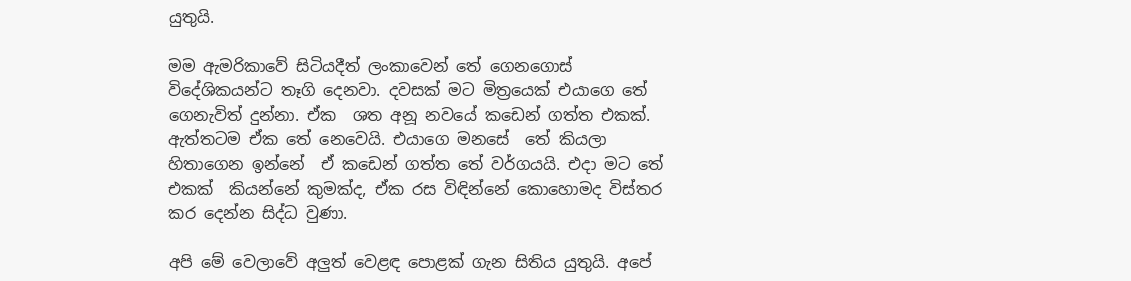යුතුයි.

මම ඇමරිකාවේ සිටියදීත් ලංකාවෙන් තේ ගෙනගොස් විදේශිකයන්ට තෑගි දෙනවා. දවසක් මට මිත්‍රයෙක් එයාගෙ තේ ගෙනැවිත් දුන්නා. ඒක  ශත අනූ නවයේ කඩෙන් ගත්ත එකක්. ඇත්තටම ඒක තේ නෙවෙයි. එයාගෙ මනසේ  තේ කියලා හිතාගෙන ඉන්නේ  ඒ කඩෙන් ගත්ත තේ වර්ගයයි. එදා මට තේ එකක්  කියන්නේ කුමක්ද, ඒක රස විඳින්නේ කොහොමද විස්තර කර දෙන්න සිද්ධ වුණා.

අපි මේ වෙලාවේ අලුත් වෙළඳ පොළක් ගැන සිතිය යුතුයි. අපේ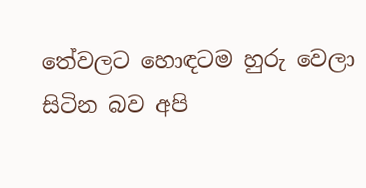තේවලට හොඳටම හුරු වෙලා සිටින බව අපි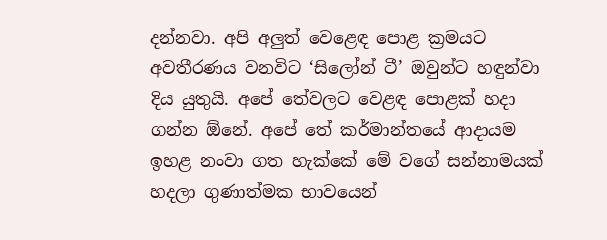දන්නවා. අපි අලුත් වෙළෙඳ පොළ ක්‍රමයට අවතීරණය වනවිට ‘සිලෝන් ටී’ ඔවුන්ට හඳුන්වා දිය යුතුයි. අපේ තේවලට වෙළඳ පොළක් හදා ගන්න ඕනේ. අපේ තේ කර්මාන්තයේ ආදායම ඉහළ නංවා ගත හැක්කේ මේ වගේ සන්නාමයක් හදලා ගුණාත්මක භාවයෙන්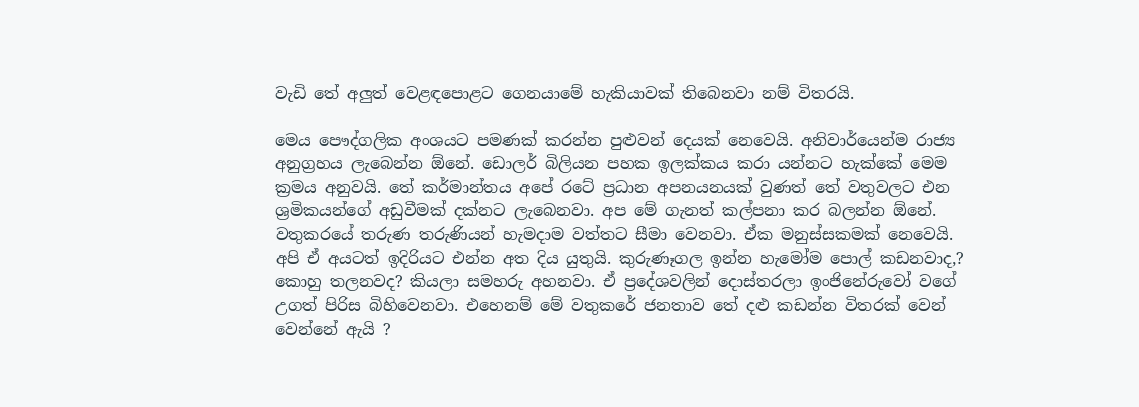වැඩි තේ අලුත් වෙළඳපොළට ගෙනයාමේ හැකියාවක් තිබෙනවා නම් විතරයි.

මෙය පෞද්ගලික අංශයට පමණක් කරන්න පුළුවන් දෙයක් නෙවෙයි. අනිවාර්යෙන්ම රාජ්‍ය අනුග්‍රහය ලැබෙන්න ඕනේ. ඩොලර් බිලියන පහක ඉලක්කය කරා යන්නට හැක්කේ මෙම ක්‍රමය අනුවයි. තේ කර්මාන්තය අපේ රටේ ප්‍රධාන අපනයනයක් වුණත් තේ වතුවලට එන ශ්‍රමිකයන්ගේ අඩුවීමක් දක්නට ලැබෙනවා. අප මේ ගැනත් කල්පනා කර බලන්න ඕනේ. වතුකරයේ තරුණ තරුණියන් හැමදාම වත්තට සීමා වෙනවා. ඒක මනුස්සකමක් නෙවෙයි. අපි ඒ අයටත් ඉදිරියට එන්න අත දිය යුතුයි. කුරුණෑගල ඉන්න හැමෝම පොල් කඩනවාද,? කොහු තලනවද? කියලා සමහරු අහනවා. ඒ ප්‍රදේශවලින් දොස්තරලා ඉංජිනේරුවෝ වගේ උගත් පිරිස බිහිවෙනවා. එහෙනම් මේ වතුකරේ ජනතාව තේ දළු කඩන්න විතරක් වෙන් වෙන්නේ ඇයි ?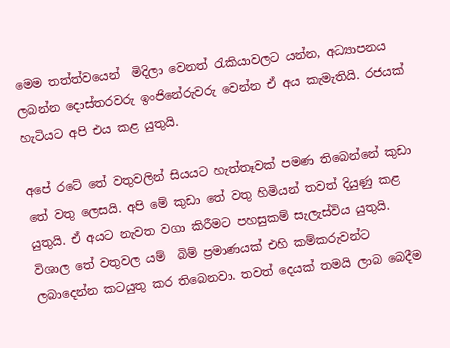මෙම තත්ත්වයෙන්  මිදිලා වෙනත් රැකියාවලට යන්න, අධ්‍යාපනය ලබන්න දොස්තරවරු ඉංජිනේරුවරු වෙන්න ඒ අය කැමැතියි. රජයක් හැටියට අපි එය කළ යුතුයි.

අපේ රටේ තේ වතුවලින් සියයට හැත්තෑවක් පමණ තිබෙන්නේ කුඩා තේ වතු ලෙසයි. අපි මේ කුඩා තේ වතු හිමියන් තවත් දියුණු කළ යුතුයි. ඒ අයට නැවත වගා කිරීමට පහසුකම් සැලැස්විය යුතුයි. විශාල තේ වතුවල යම්  බිම් ප්‍රමාණයක් එහි කම්කරුවන්ට ලබාදෙන්න කටයුතු කර තිබෙනවා. තවත් දෙයක් තමයි ලාබ බෙදීම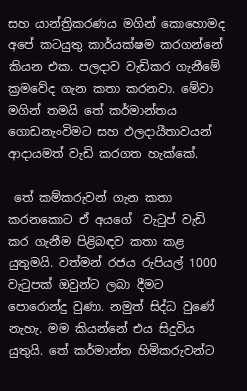සහ යාන්ත්‍රිකරණය මගින් කොහොමද අපේ කටයුතු කාර්යක්ෂම කරගන්නේ කියන එක. පලදාව වැඩිකර ගැනීමේ ක්‍රමවේද ගැන කතා කරනවා. මේවා මගින් තමයි තේ කර්මාන්තය ගොඩනැංවිමට සහ ඵලදායීතාවයන් ආදායමත් වැඩි කරගත හැක්කේ.

 තේ කම්කරුවන් ගැන කතා කරනකොට ඒ අයගේ  වැටුප් වැඩි කර ගැනීම පිළිබඳව කතා කළ යුතුමයි. වත්මන් රජය රුපියල් 1000 වැටුපක් ඔවුන්ට ලබා දීමට පොරොන්දු වුණා. නමුත් සිද්ධ වුණේ නැහැ. මම කියන්නේ එය සිදුවිය යුතුයි. තේ කර්මාන්ත හිමිකරුවන්ට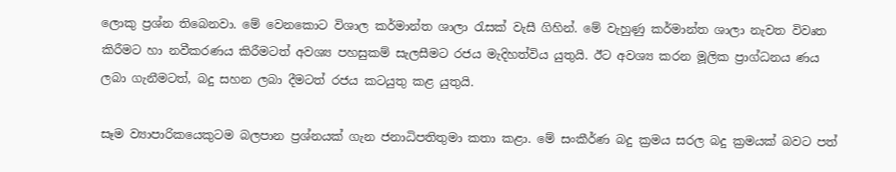ලොකු ප්‍රශ්න තිබෙනවා. මේ වෙනකොට විශාල කර්මාන්ත ශාලා රැසක් වැසී ගිහින්. මේ වැහුණු කර්මාන්ත ශාලා නැවත විවෘත කිරීමට හා නවීකරණය කිරීමටත් අවශ්‍ය පහසුකම් සැලසීමට රජය මැදිහත්විය යුතුයි. ඊට අවශ්‍ය කරන මූලික ප්‍රාග්ධනය ණය ලබා ගැනීමටත්, බදු සහන ලබා දීමටත් රජය කටයුතු කළ යුතුයි.

සෑම ව්‍යාපාරිකයෙකුටම බලපාන ප්‍රශ්නයක් ගැන ජනාධිපතිතුමා කතා කළා. මේ සංකීර්ණ බදු ක්‍රමය සරල බදු ක්‍රමයක් බවට පත්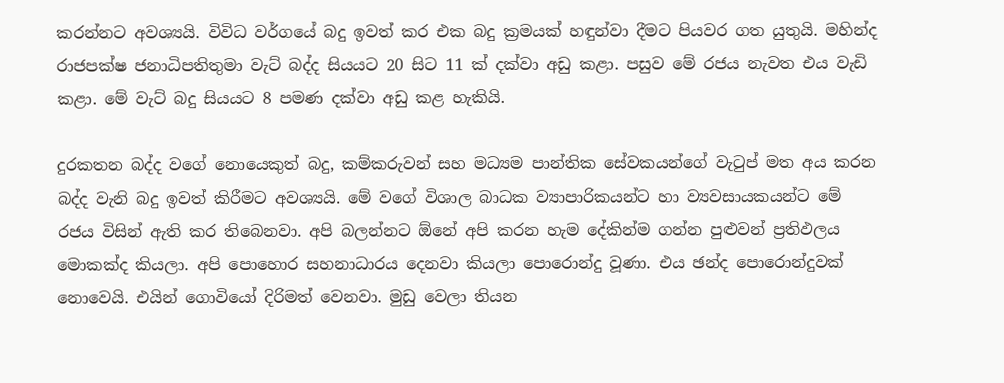කරන්නට අවශ්‍යයි. විවිධ වර්ගයේ බදු ඉවත් කර එක බදු ක්‍රමයක් හඳුන්වා දීමට පියවර ගත යුතුයි. මහින්ද රාජපක්ෂ ජනාධිපතිතුමා වැට් බද්ද සියයට 20 සිට 11 ක් දක්වා අඩු කළා. පසුව මේ රජය නැවත එය වැඩි කළා. මේ වැට් බදු සියයට 8 පමණ දක්වා අඩු කළ හැකියි.

දුරකතන බද්ද වගේ නොයෙකුත් බදු, කම්කරුවන් සහ මධ්‍යම පාන්තික සේවකයන්ගේ වැටුප් මත අය කරන බද්ද වැනි බදු ඉවත් කිරීමට අවශ්‍යයි. මේ වගේ විශාල බාධක ව්‍යාපාරිකයන්ට හා ව්‍යවසායකයන්ට මේ රජය විසින් ඇති කර තිබෙනවා. අපි බලන්නට ඕනේ අපි කරන හැම දේකින්ම ගන්න පුළුවන් ප්‍රතිඵලය මොකක්ද කියලා. අපි පොහොර සහනාධාරය දෙනවා කියලා පොරොන්දු වූණා. එය ඡන්ද පොරොන්දුවක් නොවෙයි. එයින් ගොවියෝ දිරිමත් වෙනවා. මුඩු වෙලා තියන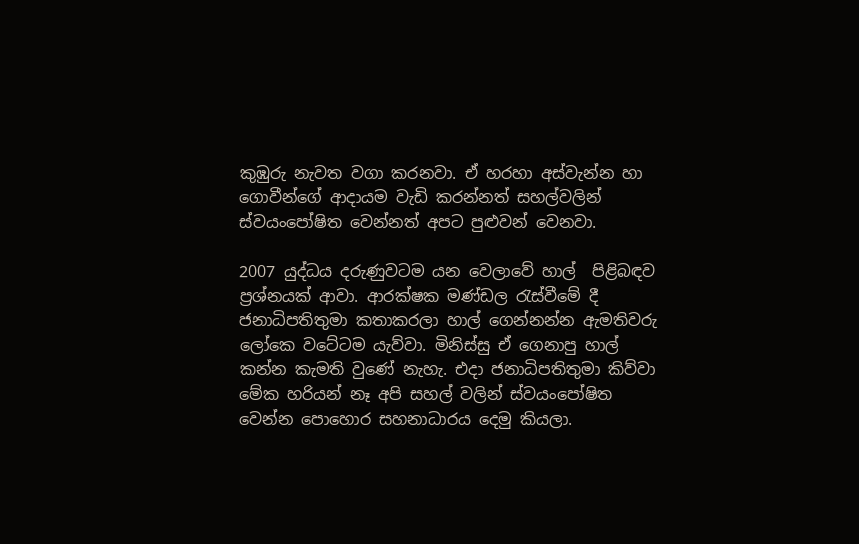කුඹුරු නැවත වගා කරනවා. ඒ හරහා අස්වැන්න හා ගොවීන්ගේ ආදායම වැඩි කරන්නත් සහල්වලින් ස්වයංපෝෂිත වෙන්නත් අපට පුළුවන් වෙනවා.

2007 යුද්ධය දරුණුවටම යන වෙලාවේ හාල්  පිළිබඳව ප්‍රශ්නයක් ආවා. ආරක්ෂක මණ්ඩල රැස්වීමේ දී ජනාධිපතිතුමා කතාකරලා හාල් ගෙන්නන්න ඇමතිවරු ලෝකෙ වටේටම යැව්වා. මිනිස්සු ඒ ගෙනාපු හාල් කන්න කැමති වුණේ නැහැ. එදා ජනාධිපතිතුමා කිව්වා මේක හරියන් නෑ අපි සහල් වලින් ස්වයංපෝෂිත වෙන්න පොහොර සහනාධාරය දෙමු කියලා.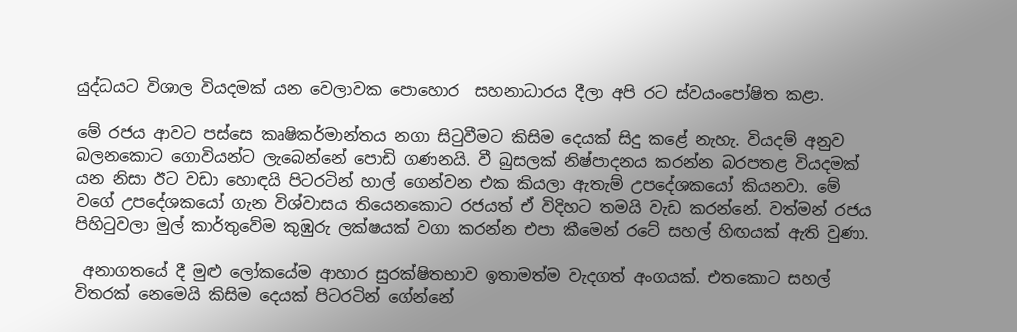යුද්ධයට විශාල වියදමක් යන වෙලාවක පොහොර  සහනාධාරය දීලා අපි රට ස්වයංපෝෂිත කළා.

මේ රජය ආවට පස්සෙ කෘෂිකර්මාන්තය නගා සිටුවීමට කිසිම දෙයක් සිදු කළේ නැහැ. වියදම් අනුව බලනකොට ගොවියන්ට ලැබෙන්නේ පොඩි ගණනයි. වී බුසලක් නිෂ්පාදනය කරන්න බරපතළ වියදමක් යන නිසා ඊට වඩා හොඳයි පිටරටින් හාල් ගෙන්වන එක කියලා ඇතැම් උපදේශකයෝ කියනවා. මේ වගේ උපදේශකයෝ ගැන විශ්වාසය තියෙනකොට රජයත් ඒ විදිහට තමයි වැඩ කරන්නේ. වත්මන් රජය පිහිටුවලා මුල් කාර්තුවේම කුඹුරු ලක්ෂයක් වගා කරන්න එපා කීමෙන් රටේ සහල් හිඟයක් ඇති වුණා.

 අනාගතයේ දී මුළු ලෝකයේම ආහාර සුරක්ෂිතභාව ඉතාමත්ම වැදගත් අංගයක්. එතකොට සහල් විතරක් නෙමෙයි කිසිම දෙයක් පිටරටින් ගේන්නේ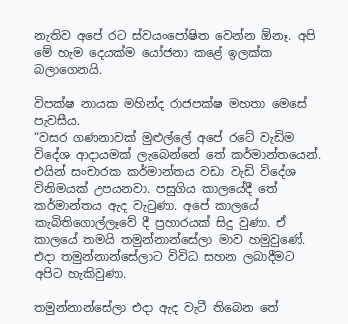නැතිව අපේ රට ස්වයංපෝෂිත වෙන්න ඕනෑ. අපි මේ හැම දෙයක්ම යෝජනා කළේ ඉලක්ක බලාගෙනයි.

විපක්ෂ නායක මහින්ද රාජපක්ෂ මහතා මෙසේ පැවසීය.
“වසර ගණනාවක් මුළුල්ලේ අපේ රටේ වැඩිම  විදේශ ආදායමක් ලැබෙන්නේ තේ කර්මාන්තයෙන්. එයින් සංචාරක කර්මාන්තය වඩා වැඩි විදේශ විනිමයක් උපයනවා. පසුගිය කාලයේදී තේ කර්මාන්තය ඇද වැටුණා. අපේ කාලයේ කැබිතිගොල්ලෑවේ දී ප්‍රහාරයක් සිදු වුණා. ඒ කාලයේ තමයි තමුන්නාන්සේලා මාව හමුවුණේ. එදා තමුන්නාන්සේලාට විවිධ සහන ලබාදීමට අපිට හැකිවුණා.

තමුන්නාන්සේලා එදා ඇද වැටී තිබෙන තේ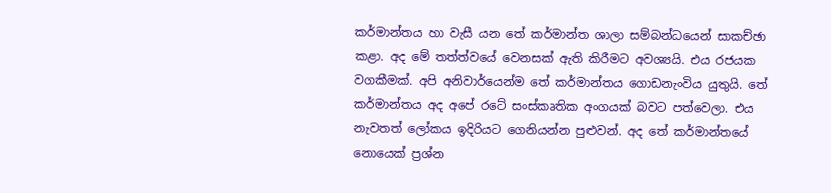කර්මාන්තය හා වැසී යන තේ කර්මාන්ත ශාලා සම්බන්ධයෙන් සාකච්ඡා කළා. අද මේ තත්ත්වයේ වෙනසක් ඇති කිරීමට අවශ්‍යයි. එය රජයක වගකීමක්. අපි අනිවාර්යෙන්ම තේ කර්මාන්තය ගොඩනැංවිය යුතුයි. තේ කර්මාන්තය අද අපේ රටේ සංස්කෘතික අංගයක් බවට පත්වෙලා. එය නැවතත් ලෝකය ඉදිරියට ගෙනියන්න පුළුවන්. අද තේ කර්මාන්තයේ නොයෙක් ප්‍රශ්න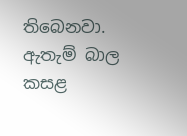තිබෙනවා. ඇතැම් බාල  කසළ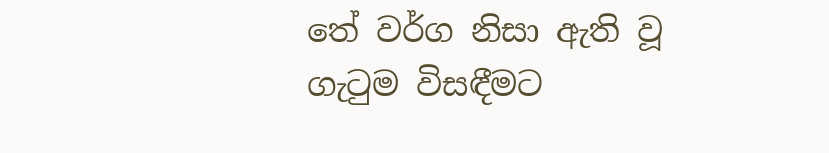තේ වර්ග නිසා ඇති වූ ගැටුම විසඳීමට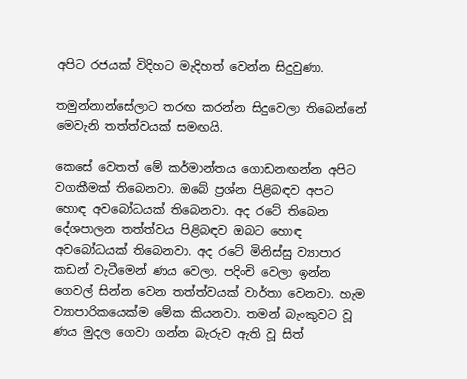අපිට රජයක් විදිහට මැදිහත් වෙන්න සිදුවුණා.

තමුන්නාන්සේලාට තරඟ කරන්න සිදුවෙලා තිබෙන්නේ මෙවැනි තත්ත්වයක් සමඟයි.

කෙසේ වෙතත් මේ කර්මාන්තය ගොඩනඟන්න අපිට වගකීමක් තිබෙනවා. ඔබේ ප්‍රශ්න පිළිබඳව අපට හොඳ අවබෝධයක් තිබෙනවා. අද රටේ තිබෙන දේශපාලන තත්ත්වය පිළිබඳව ඔබට හොඳ අවබෝධයක් තිබෙනවා. අද රටේ මිනිස්සු ව්‍යාපාර කඩන් වැටීමෙන් ණය වෙලා. පදිංචි වෙලා ඉන්න ගෙවල් සින්න වෙන තත්ත්වයක් වාර්තා වෙනවා. හැම ව්‍යාපාරිකයෙක්ම මේක කියනවා. තමන් බැංකුවට වූ ණය මුදල ගෙවා ගන්න බැරුව ඇති වූ සිත්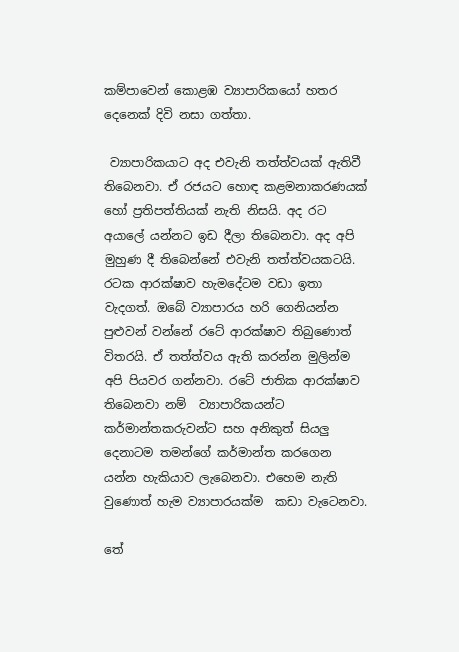කම්පාවෙන් කොළඹ ව්‍යාපාරිකයෝ හතර දෙනෙක් දිවි නසා ගත්තා.

 ව්‍යාපාරිකයාට අද එවැනි තත්ත්වයක් ඇතිවී තිබෙනවා. ඒ රජයට හොඳ කළමනාකරණයක් හෝ ප්‍රතිපත්තියක් නැති නිසයි. අද රට අයාලේ යන්නට ඉඩ දීලා තිබෙනවා. අද අපි මුහුණ දී තිබෙන්නේ එවැනි තත්ත්වයකටයි. රටක ආරක්ෂාව හැමදේටම වඩා ඉතා වැදගත්. ඔබේ ව්‍යාපාරය හරි ගෙනියන්න පුළුවන් වන්නේ රටේ ආරක්ෂාව තිබුණොත් විතරයි. ඒ තත්ත්වය ඇති කරන්න මුලින්ම අපි පියවර ගන්නවා. රටේ ජාතික ආරක්ෂාව තිබෙනවා නම්  ව්‍යාපාරිකයන්ට කර්මාන්තකරුවන්ට සහ අනිකුත් සියලු දෙනාටම තමන්ගේ කර්මාන්ත කරගෙන යන්න හැකියාව ලැබෙනවා. එහෙම නැති වුණොත් හැම ව්‍යාපාරයක්ම  කඩා වැටෙනවා.

තේ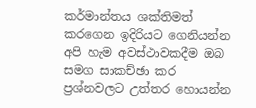කර්මාන්තය ශක්තිමත් කරගෙන ඉදිරියට ගෙනියන්න අපි හැම අවස්ථාවකදීම ඔබ සමග සාකච්ඡා කර ප්‍රශ්නවලට උත්තර හොයන්න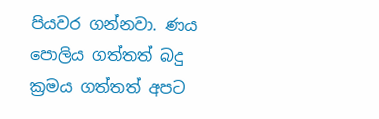පියවර ගන්නවා. ණය පොලිය ගත්තත් බදු ක්‍රමය ගත්තත් අපට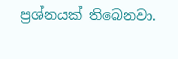ප්‍රශ්නයක් තිබෙනවා.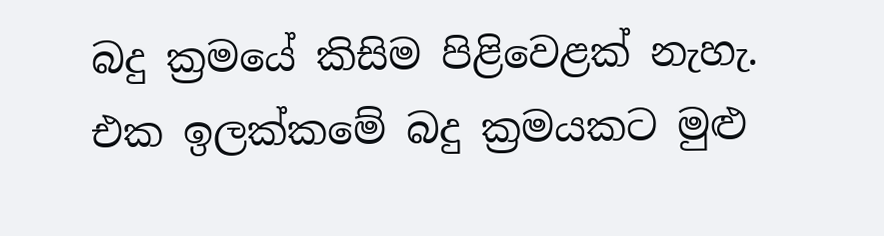බදු ක්‍රමයේ කිසිම පිළිවෙළක් නැහැ. එක ඉලක්කමේ බදු ක්‍රමයකට මුළු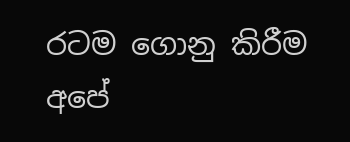රටම ගොනු කිරීම අපේ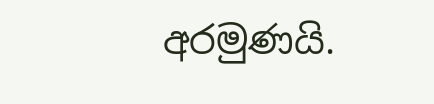අරමුණයි.